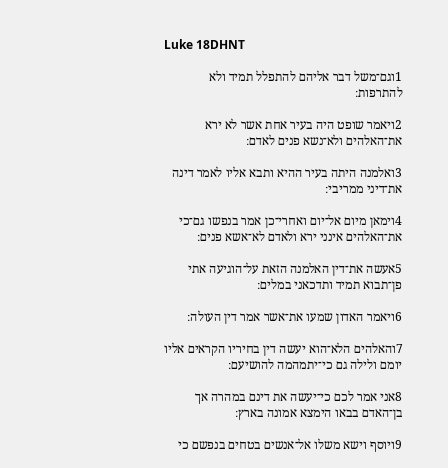Luke 18DHNT

1וגם־משל דבר אליהם להתפלל תמיד ולא להתרפות׃

2ויאמר שופט היה בעיר אחת אשר לא ירא את־האלהים ולא־נשא פנים לאדם׃

3ואלמנה היתה בעיר ההיא ותבא אליו לאמר דינה את־דיני ממריבי׃

4וימאן מיום אל־יום ואחרי־כן אמר בנפשו גם־כי את־האלהים אינני ירא ולאדם לא־אשא פנים׃

5אעשה את־דין האלמנה הזאת על־הוגיעה אתי פן־תבוא תמיד ותדכאני במלים׃

6ויאמר האדון שמעו את־אשר אמר דין העולה׃

7והאלהים הלא־הוא יעשה דין בחיריו הקראים אליו יומם ולילה גם כי־יתמהמה להושיעם׃

8אני אמר לכם כי־יעשה את דינם במהרה אך בן־האדם בבאו הימצא אמונה בארץ׃

9ויוסף וישא משלו אל־אנשים בטחים בנפשם כי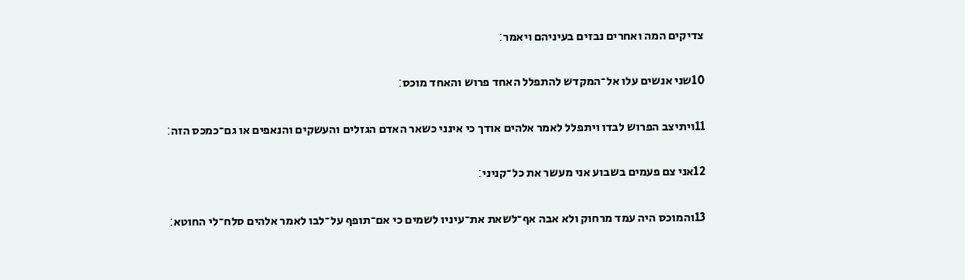צדיקים המה ואחרים נבזים בעיניהם ויאמר׃

10שני אנשים עלו אל־המקדש להתפלל האחד פרוש והאחד מוכס׃

11ויתיצב הפרוש לבדו ויתפלל לאמר אלהים אודך כי אינני כשאר האדם הגזלים והעשקים והנאפים או גם־כמכס הזה׃

12אני צם פעמים בשבוע אני מעשר את כל־קניני׃

13והמוכס היה עמד מרחוק ולא אבה אף־לשאת את־עיניו לשמים כי אם־תופף על־לבו לאמר אלהים סלח־לי החוטא׃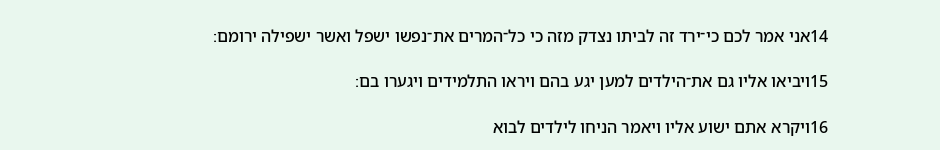14אני אמר לכם כי־ירד זה לביתו נצדק מזה כי כל־המרים את־נפשו ישפל ואשר ישפילה ירומם׃

15ויביאו אליו גם את־הילדים למען יגע בהם ויראו התלמידים ויגערו בם׃

16ויקרא אתם ישוע אליו ויאמר הניחו לילדים לבוא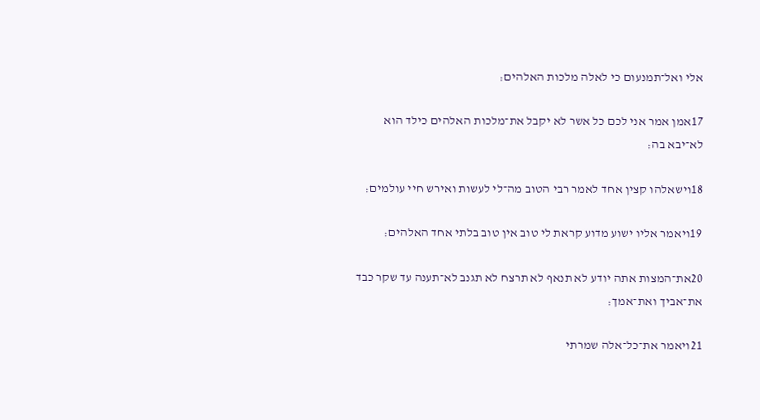אלי ואל־תמנעום כי לאלה מלכות האלהים׃

17אמן אמר אני לכם כל אשר לא יקבל את־מלכות האלהים כילד הוא לא־יבא בה׃

18וישאלהו קצין אחד לאמר רבי הטוב מה־לי לעשות ואירש חיי עולמים׃

19ויאמר אליו ישוע מדוע קראת לי טוב אין טוב בלתי אחד האלהים׃

20את־המצות אתה יודע לא תנאף לא תרצח לא תגנב לא־תענה עד שקר כבד את־אביך ואת־אמך׃

21ויאמר את־כל־אלה שמרתי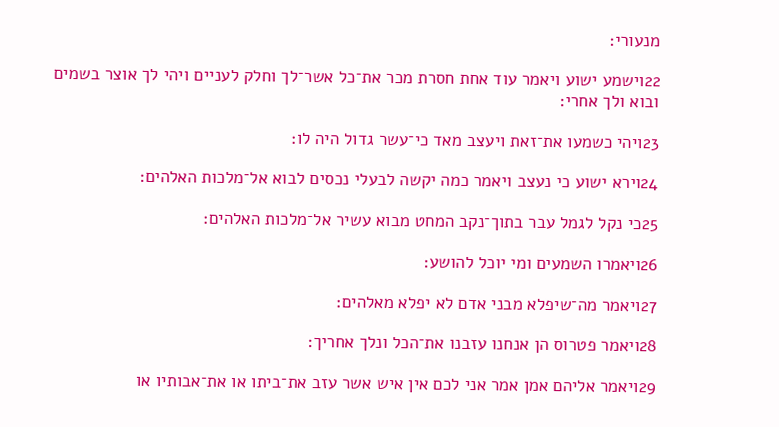מנעורי׃

22וישמע ישוע ויאמר עוד אחת חסרת מכר את־כל אשר־לך וחלק לעניים ויהי לך אוצר בשמים ובוא ולך אחרי׃

23ויהי כשמעו את־זאת ויעצב מאד כי־עשר גדול היה לו׃

24וירא ישוע כי נעצב ויאמר כמה יקשה לבעלי נכסים לבוא אל־מלכות האלהים׃

25כי נקל לגמל עבר בתוך־נקב המחט מבוא עשיר אל־מלכות האלהים׃

26ויאמרו השמעים ומי יוכל להושע׃

27ויאמר מה־שיפלא מבני אדם לא יפלא מאלהים׃

28ויאמר פטרוס הן אנחנו עזבנו את־הכל ונלך אחריך׃

29ויאמר אליהם אמן אמר אני לכם אין איש אשר עזב את־ביתו או את־אבותיו או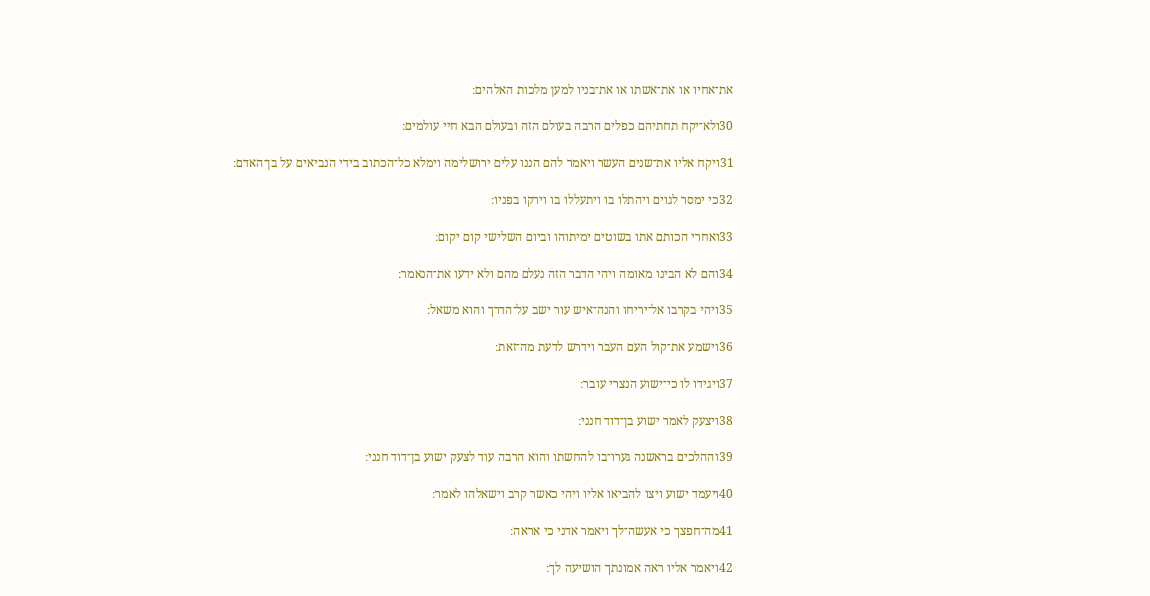את־אחיו או את־אשתו או את־בניו למען מלכות האלהים׃

30ולא־יקח תחתיהם כפלים הרבה בעולם הזה ובעולם הבא חיי עולמים׃

31ויקח אליו את־שנים העשר ויאמר להם הננו עלים ירושלימה וימלא כל־הכתוב בידי הנביאים על בן־האדם׃

32כי ימסר לגוים ויהתלו בו ויתעללו בו וירקו בפניו׃

33ואחרי הכותם אתו בשוטים ימיתוהו וביום השלישי קום יקום׃

34והם לא הבינו מאומה ויהי הדבר הזה נעלם מהם ולא ידעו את־הנאמר׃

35ויהי בקרבו אל־יריחו והנה־איש עור ישב על־הדרך והוא משאל׃

36וישמע את־קול העם העבר וידרש לדעת מה־זאת׃

37ויגידו לו כי־ישוע הנצרי עובר׃

38ויצעק לאמר ישוע בן־דוד חנני׃

39וההלכים בראשנה גערו־בו להחשתו והוא הרבה עוד לצעק ישוע בן־דוד חנני׃

40ויעמד ישוע ויצו להביאו אליו ויהי כאשר קרב וישאלהו לאמר׃

41מה־חפצך כי אעשה־לך ויאמר אדני כי אראה׃

42ויאמר אליו ראה אמונתך הושיעה לך׃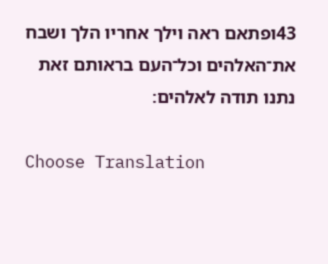43ופתאם ראה וילך אחריו הלך ושבח את־האלהים וכל־העם בראותם זאת נתנו תודה לאלהים׃

Choose Translation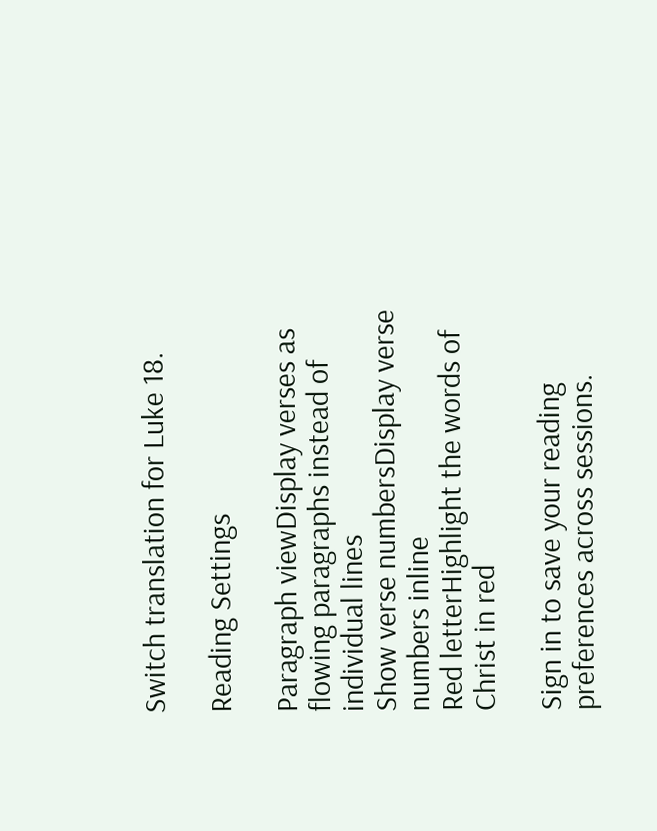Switch translation for Luke 18.

Reading Settings

Paragraph viewDisplay verses as flowing paragraphs instead of individual lines
Show verse numbersDisplay verse numbers inline
Red letterHighlight the words of Christ in red

Sign in to save your reading preferences across sessions.